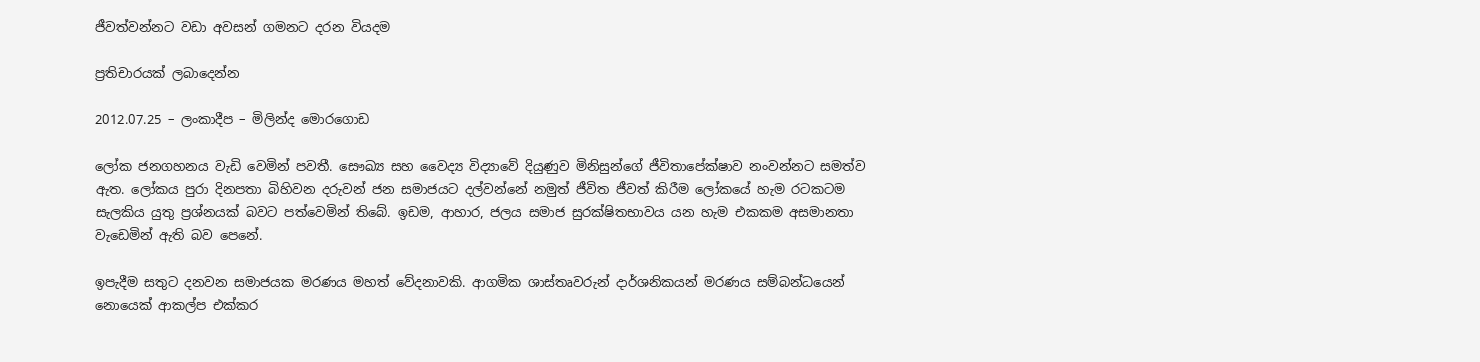ජීවත්වන්නට වඩා අවසන් ගමනට දරන වියදම

ප්‍රතිචාරයක් ලබාදෙන්න

2012.07.25 – ලංකාදීප – මිලින්ද මොරගොඩ

ලෝක ජනගහනය වැඩි වෙමින් පවතී. සෞඛ්‍ය සහ වෛද්‍ය විද්‍යාවේ දියුණුව මිනිසුන්ගේ ජීවිතාපේක්ෂාව නංවන්නට සමත්ව ඇත. ලෝකය පුරා දිනපතා බිහිවන දරුවන් ජන සමාජයට දල්වන්නේ නමුත් ජීවිත ජීවත් කිරීම ලෝකයේ හැම රටකටම සැලකිය යුතු ප්‍රශ්නයක් බවට පත්වෙමින් තිබේ. ඉඩම, ආහාර, ජලය සමාජ සුරක්ෂිතභාවය යන හැම එකකම අසමානතා වැඩෙමින් ඇති බව පෙනේ.

ඉපැදීම සතුට දනවන සමාජයක මරණය මහත් වේදනාවකි. ආගමික ශාස්තෘවරුන් දාර්ශනිකයන් මරණය සම්බන්ධයෙන් නොයෙක් ආකල්ප එක්කර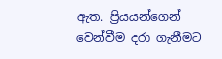ඇත. ප්‍රියයන්ගෙන් වෙන්වීම දරා ගැනීමට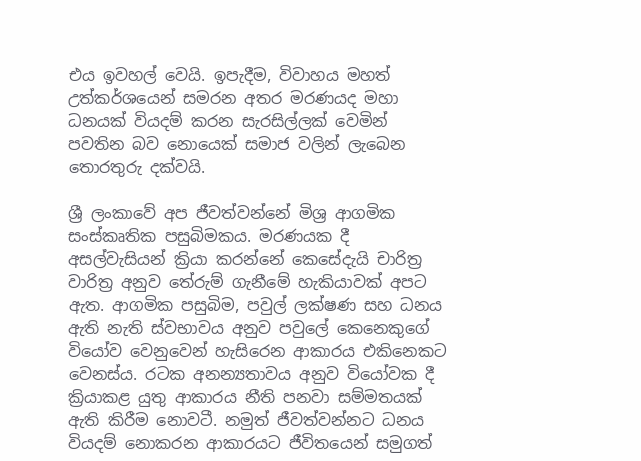එය ඉවහල් වෙයි. ඉපැදීම, විවාහය මහත් උත්කර්ශයෙන් සමරන අතර මරණයද මහා ධනයක් වියදම් කරන සැරසිල්ලක් වෙමින් පවතින බව නොයෙක් සමාජ වලින් ලැබෙන තොරතුරු දක්වයි.

ශ්‍රී ලංකාවේ අප ජීවත්වන්නේ මිශ්‍ර ආගමික සංස්කෘතික පසුබිමකය. මරණයක දී අසල්වැසියන් ක්‍රියා කරන්නේ කෙසේදැයි චාරිත්‍ර වාරිත්‍ර අනුව තේරුම් ගැනීමේ හැකියාවක් අපට ඇත. ආගමික පසුබිම, පවුල් ලක්ෂණ සහ ධනය ඇති නැති ස්වභාවය අනුව පවුලේ කෙනෙකුගේ වියෝව වෙනුවෙන් හැසිරෙන ආකාරය එකිනෙකට වෙනස්ය. රටක අනන්‍යතාවය අනුව වියෝවක දී ක්‍රියාකළ යුතු ආකාරය නීති පනවා සම්මතයක් ඇති කිරීම නොවටී. නමුත් ජීවත්වන්නට ධනය වියදම් නොකරන ආකාරයට ජීවිතයෙන් සමුගත්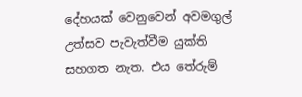දේහයක් වෙනුවෙන් අවමගුල් උත්සව පැවැත්වීම යුක්ති සහගත නැත. එය තේරුම්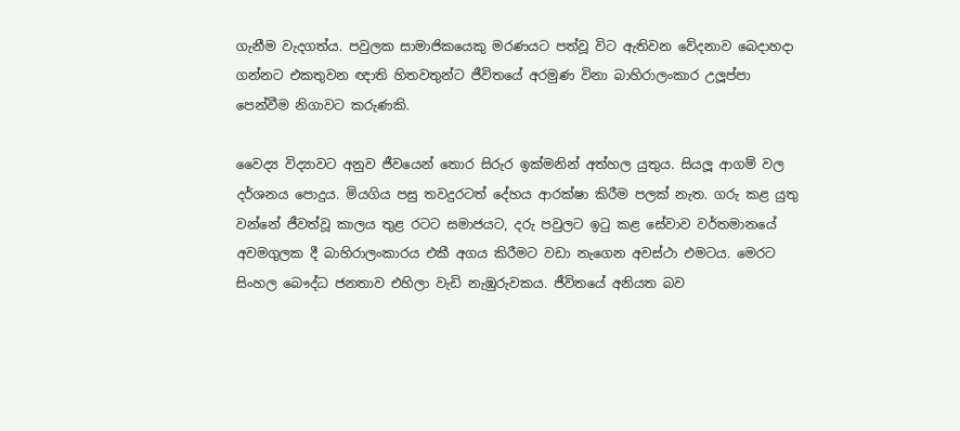ගැනීම වැදගත්ය. පවුලක සාමාජිකයෙකු මරණයට පත්වූ විට ඇතිවන වේදනාව බෙදාහදා ගන්නට එකතුවන ඥාති හිතවතුන්ට ජීවිතයේ අරමුණ විනා බාහිරාලංකාර උලූප්පා පෙන්වීම නිගාවට කරුණකි.

වෛද්‍ය විද්‍යාවට අනුව ජීවයෙන් තොර සිරුර ඉක්මනින් අත්හල යුතුය. සියලූ ආගම් වල දර්ශනය පොදුය. මියගිය පසු තවදුරටත් දේහය ආරක්ෂා කිරීම පලක් නැත. ගරු කළ යුතු වන්නේ ජීවත්වූ කාලය තුළ රටට සමාජයට, දරු පවුලට ඉටු කළ සේවාව වර්තමානයේ අවමගුලක දී බාහිරාලංකාරය එකී අගය කිරීමට වඩා නැගෙන අවස්ථා එමටය. මෙරට සිංහල බෞද්ධ ජනතාව එහිලා වැඩි නැඹුරුවකය. ජීවිතයේ අනියත බව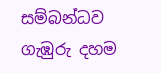සම්බන්ධව ගැඹුරු දහම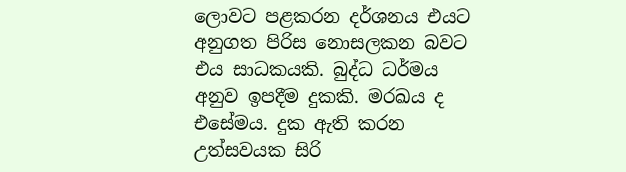ලොවට පළකරන දර්ශනය එයට අනුගත පිරිස නොසලකන බවට එය සාධකයකි. බුද්ධ ධර්මය අනුව ඉපදීම දුකකි. මරඛය ද එසේමය. දුක ඇති කරන උත්සවයක සිරි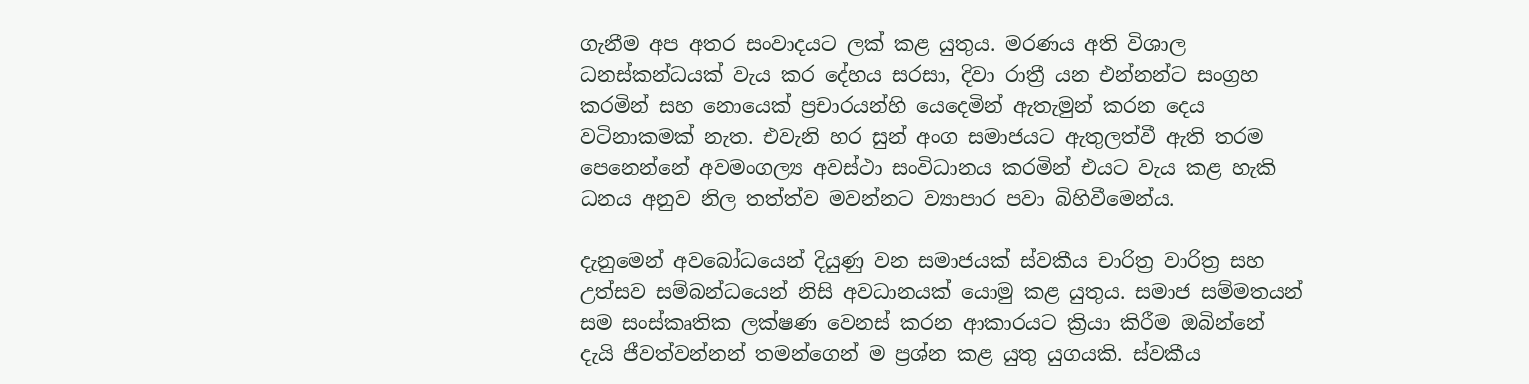ගැනීම අප අතර සංවාදයට ලක් කළ යුතුය. මරණය අති විශාල ධනස්කන්ධයක් වැය කර දේහය සරසා, දිවා රාත්‍රී යන එන්නන්ට සංග්‍රහ කරමින් සහ නොයෙක් ප්‍රචාරයන්හි යෙදෙමින් ඇතැමුන් කරන දෙය වටිනාකමක් නැත. එවැනි හර සුන් අංග සමාජයට ඇතුලත්වී ඇති තරම පෙනෙන්නේ අවමංගල්‍ය අවස්ථා සංවිධානය කරමින් එයට වැය කළ හැකි ධනය අනුව නිල තත්ත්ව මවන්නට ව්‍යාපාර පවා බිහිවීමෙන්ය.

දැනුමෙන් අවබෝධයෙන් දියුණු වන සමාජයක් ස්වකීය චාරිත්‍ර වාරිත්‍ර සහ උත්සව සම්බන්ධයෙන් නිසි අවධානයක් යොමු කළ යුතුය. සමාජ සම්මතයන් සම සංස්කෘතික ලක්ෂණ වෙනස් කරන ආකාරයට ක්‍රියා කිරීම ඔබින්නේ දැයි ජීවත්වන්නන් තමන්ගෙන් ම ප්‍රශ්න කළ යුතු යුගයකි. ස්වකීය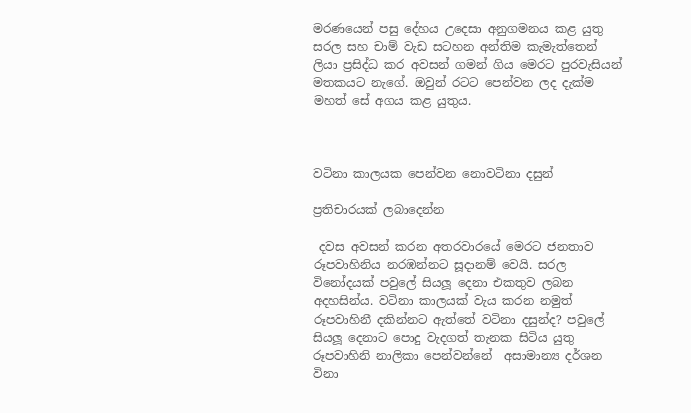මරණයෙන් පසු දේහය උදෙසා අනුගමනය කළ යුතු සරල සහ චාම් වැඩ සටහන අන්තිම කැමැත්තෙන් ලියා ප්‍රසිද්ධ කර අවසන් ගමන් ගිය මෙරට පුරවැසියන් මතකයට නැගේ. ඔවුන් රටට පෙන්වන ලද දැක්ම මහත් සේ අගය කළ යුතුය.



වටිනා කාලයක පෙන්වන නොවටිනා දසුන්

ප්‍රතිචාරයක් ලබාදෙන්න

 දවස අවසන් කරන අතරවාරයේ මෙරට ජනතාව රූපවාහිනිය නරඹන්නට සූදානම් වෙයි. සරල විනෝදයක් පවුලේ සියලූ දෙනා එකතුව ලබන අදහසින්ය. වටිනා කාලයක් වැය කරන නමුත් රූපවාහිනී දකින්නට ඇත්තේ වටිනා දසුන්ද? පවුලේ සියලූ දෙනාට පොදු වැදගත් තැනක සිටිය යුතු රූපවාහිනි නාලිකා පෙන්වන්නේ  අසාමාන්‍ය දර්ශන විනා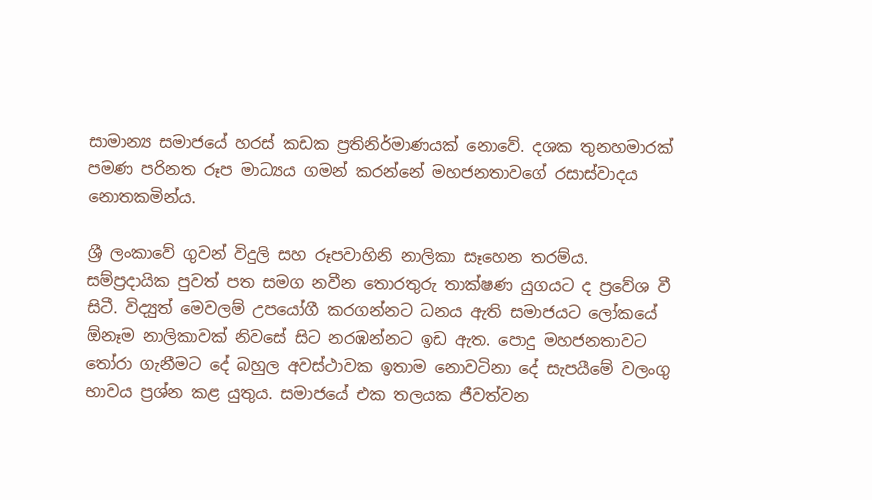සාමාන්‍ය සමාජයේ හරස් කඩක ප්‍රතිනිර්මාණයක් නොවේ. දශක තුනහමාරක් පමණ පරිනත රූප මාධ්‍යය ගමන් කරන්නේ මහජනතාවගේ රසාස්වාදය නොතකමින්ය.

ශ්‍රී ලංකාවේ ගුවන් විදුලි සහ රූපවාහිනි නාලිකා සෑහෙන තරම්ය. සම්ප්‍රදායික පුවත් පත සමග නවීන තොරතුරු තාක්ෂණ යුගයට ද ප්‍රවේශ වී සිටී. විද්‍යුත් මෙවලම් උපයෝගී කරගන්නට ධනය ඇති සමාජයට ලෝකයේ  ඕනෑම නාලිකාවක් නිවසේ සිට නරඹන්නට ඉඩ ඇත. පොදු මහජනතාවට තෝරා ගැනීමට දේ බහුල අවස්ථාවක ඉතාම නොවටිනා දේ සැපයීමේ වලංගු භාවය ප්‍රශ්න කළ යුතුය. සමාජයේ එක තලයක ජීවත්වන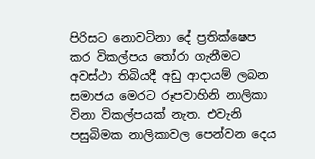පිරිසට නොවටිනා දේ ප්‍රතික්ෂෙප කර විකල්පය තෝරා ගැනීමට අවස්ථා තිබියදී අඩු ආදායම් ලබන සමාජය මෙරට රූපවාහිනි නාලිකා විනා විකල්පයක් නැත. එවැනි පසුබිමක නාලිකාවල පෙන්වන දෙය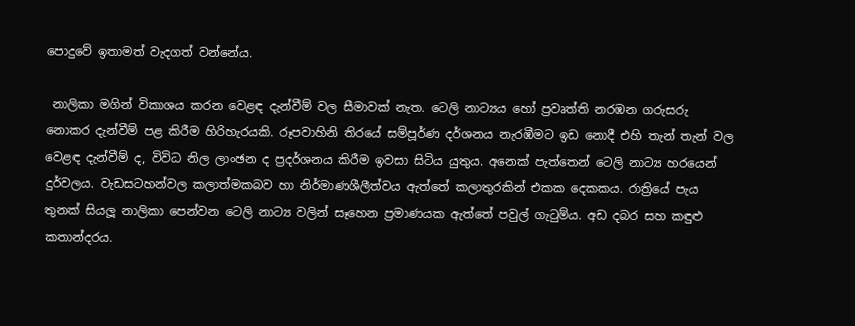පොදුවේ ඉතාමත් වැදගත් වන්නේය.

 නාලිකා මගින් විකාශය කරන වෙළඳ දැන්වීම් වල සීමාවක් නැත. ටෙලි නාට්‍යය හෝ ප්‍රවෘත්ති නරඹන ගරුසරු නොකර දැන්වීම් පළ කිරීම හිරිහැරයකි. රූපවාහිනි තිරයේ සම්පූර්ණ දර්ශනය නැරඹීමට ඉඩ නොදී එහි තැන් තැන් වල වෙළඳ දැන්වීම් ද, විවිධ නිල ලාංඡන ද ප්‍රදර්ශනය කිරීම ඉවසා සිටිය යුතුය. අනෙක් පැත්තෙන් ටෙලි නාට්‍ය හරයෙන් දුර්වලය. වැඩසටහන්වල කලාත්මකබව හා නිර්මාණශීලීත්වය ඇත්තේ කලාතුරකින් එකක දෙකකය. රාත්‍රියේ පැය තුනක් සියලූ නාලිකා පෙන්වන ටෙලි නාට්‍ය වලින් සෑහෙන ප්‍රමාණයක ඇත්තේ පවුල් ගැටුම්ය. අඩ දබර සහ කඳුළු කතාන්දරය.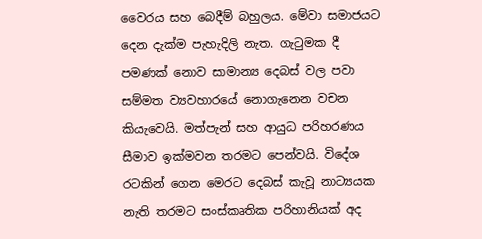වෛරය සහ බෙදීම් බහුලය. මේවා සමාජයට දෙන දැක්ම පැහැදිලි නැත. ගැටුමක දී පමණක් නොව සාමාන්‍ය දෙබස් වල පවා සම්මත ව්‍යවහාරයේ නොගැනෙන වචන කියැවෙයි. මත්පැන් සහ ආයුධ පරිහරණය සීමාව ඉක්මවන තරමට පෙන්වයි. විදේශ රටකින් ගෙන මෙරට දෙබස් කැවූ නාට්‍යයක නැති තරමට සංස්කෘතික පරිහානියක් අද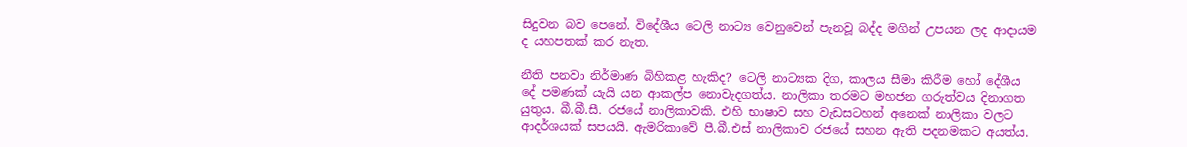සිදුවන බව පෙනේ. විදේශීය ටෙලි නාට්‍ය වෙනුවෙන් පැනවූ බද්ද මගින් උපයන ලද ආදායම ද යහපතක් කර නැත.

නීති පනවා නිර්මාණ බිහිකළ හැකිද? ටෙලි නාට්‍යක දිග, කාලය සීමා කිරීම හෝ දේශීය දේ පමණක් යැයි යන ආකල්ප නොවැදගත්ය. නාලිකා තරමට මහජන ගරුත්වය දිනාගත යුතුය. බී.බී.සී. රජයේ නාලිකාවකි. එහි භාෂාව සහ වැඩසටහන් අනෙක් නාලිකා වලට ආදර්ශයක් සපයයි. ඇමරිකාවේ පී.බී.එස් නාලිකාව රජයේ සහන ඇති පදනමකට අයත්ය.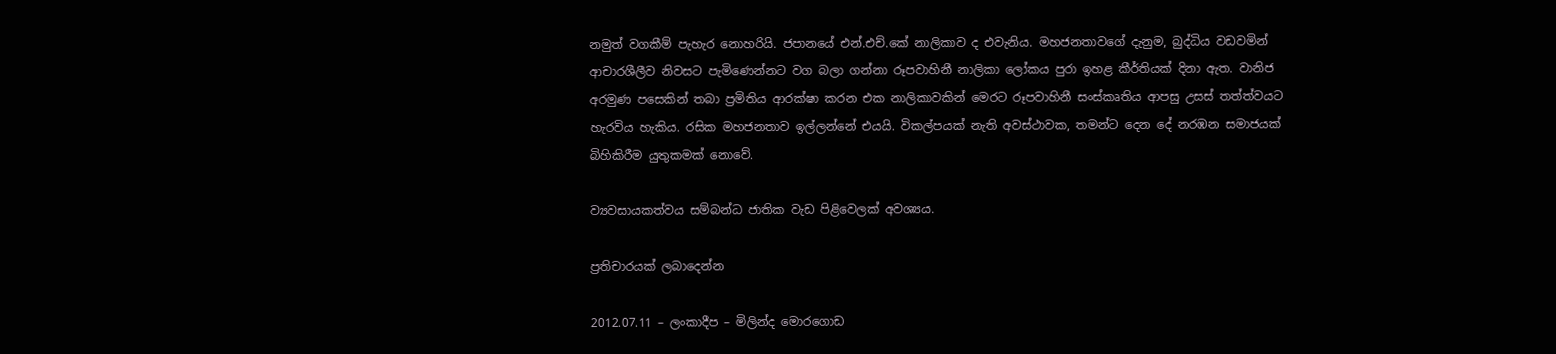නමුත් වගකීම් පැහැර නොහරියි. ජපානයේ එන්.එච්.කේ නාලිකාව ද එවැනිය. මහජනතාවගේ දැනුම, බුද්ධිය වඩවමින් ආචාරශීලීව නිවසට පැමිණෙන්නට වග බලා ගන්නා රූපවාහිනී නාලිකා ලෝකය පුරා ඉහළ කීර්තියක් දිනා ඇත. වානිජ අරමුණ පසෙකින් තබා ප්‍රමිතිය ආරක්ෂා කරන එක නාලිකාවකින් මෙරට රූපවාහිනී සංස්කෘතිය ආපසු උසස් තත්ත්වයට හැරවිය හැකිය. රසික මහජනතාව ඉල්ලන්නේ එයයි. විකල්පයක් නැති අවස්ථාවක, තමන්ට දෙන දේ නරඹන සමාජයක් බිහිකිරීම යුතුකමක් නොවේ.

ව්‍යවසායකත්වය සම්බන්ධ ජාතික වැඩ පිළිවෙලක් අවශ්‍යය.

ප්‍රතිචාරයක් ලබාදෙන්න

2012.07.11 – ලංකාදීප – මිලින්ද මොරගොඩ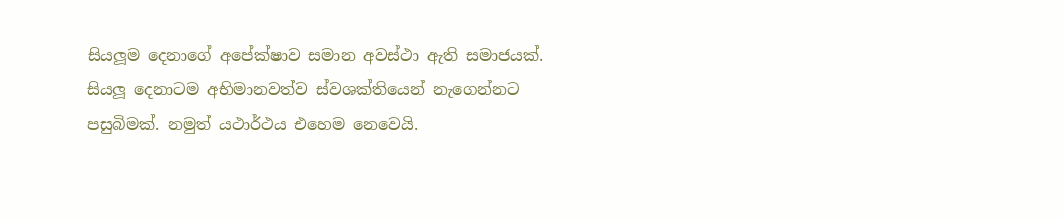සියලූම දෙනාගේ අපේක්ෂාව සමාන අවස්ථා ඇති සමාජයක්. සියලූ දෙනාටම අභිමානවත්ව ස්වශක්තියෙන් නැගෙන්නට පසුබිමක්. නමුත් යථාර්ථය එහෙම නෙවෙයි.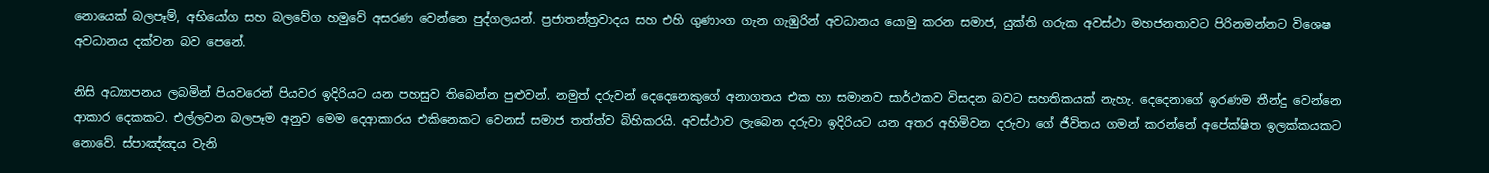නොයෙක් බලපෑම්, අභියෝග සහ බලවේග හමුවේ අසරණ වෙන්නෙ පුද්ගලයන්. ප්‍රජාතන්ත්‍රවාදය සහ එහි ගුණාංග ගැන ගැඹුරින් අවධානය යොමු කරන සමාජ, යුක්ති ගරුක අවස්ථා මහජනතාවට පිරිනමන්නට විශෙෂ අවධානය දක්වන බව පෙනේ.

නිසි අධ්‍යාපනය ලබමින් පියවරෙන් පියවර ඉදිරියට යන පහසුව තිබෙන්න පුළුවන්. නමුත් දරුවන් දෙදෙනෙකුගේ අනාගතය එක හා සමානව සාර්ථකව විසදන බවට සහතිකයක් නැහැ. දෙදෙනාගේ ඉරණම තීන්දු වෙන්නෙ ආකාර දෙකකට. එල්ලවන බලපෑම අනුව මෙම දෙආකාරය එකිනෙකට වෙනස් සමාජ තත්ත්ව බිහිකරයි. අවස්ථාව ලැබෙන දරුවා ඉදිරියට යන අතර අහිමිවන දරුවා ගේ ජීවිතය ගමන් කරන්නේ අපේක්ෂිත ඉලක්කයකට නොවේ. ස්පාඤ්ඤය වැනි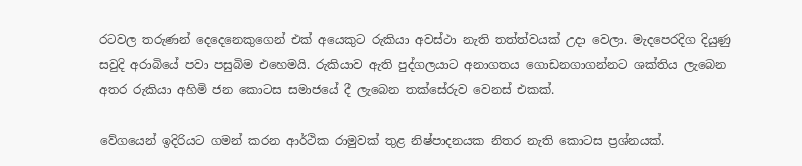රටවල තරුණන් දෙදෙනෙකුගෙන් එක් අයෙකුට රුකියා අවස්ථා නැති තත්ත්වයක් උදා වෙලා. මැදපෙරදිග දියුණු සවුදි අරාබියේ පවා පසුබිම එහෙමයි. රුකියාව ඇති පුද්ගලයාට අනාගතය ගොඩනගාගන්නට ශක්තිය ලැබෙන අතර රුකියා අහිමි ජන කොටස සමාජයේ දී ලැබෙන තක්සේරුව වෙනස් එකක්.

වේගයෙන් ඉදිරියට ගමන් කරන ආර්ථික රාමුවක් තුළ නිෂ්පාදනයක නිතර නැති කොටස ප්‍රශ්නයක්.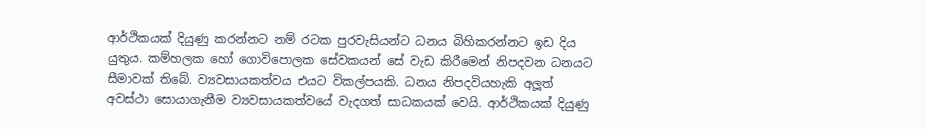ආර්ථිකයක් දියුණු කරන්නට නම් රටක පුරවැසියන්ට ධනය බිහිකරන්නට ඉඩ දිය යුතුය. කම්හලක හෝ ගොවිපොලක සේවකයන් සේ වැඩ කිරීමෙන් නිපදවන ධනයට සීමාවක් තිබේ. ව්‍යවසායකත්වය එයට විකල්පයකි. ධනය නිපදවියහැකි අලූත් අවස්ථා සොයාගැනීම ව්‍යවසායකත්වයේ වැදගත් සාධකයක් වෙයි. ආර්ථිකයක් දියුණු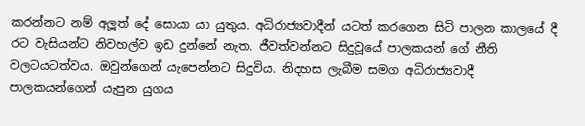කරන්නට නම් අලූත් දේ සොයා යා යුතුය. අධිරාජ්‍යවාදීන් යටත් කරගෙන සිටි පාලන කාලයේ දී රට වැසියන්ට නිවහල්ව ඉඩ දුන්නේ නැත. ජීවත්වන්නට සිදුවූයේ පාලකයන් ගේ නීති වලටයටත්වය. ඔවුන්ගෙන් යැපෙන්නට සිදුවිය. නිදහස ලැබීම සමග අධිරාජ්‍යවාදී පාලකයන්ගෙන් යැපුන යුගය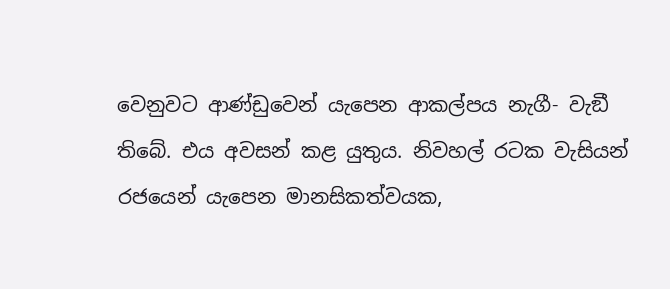වෙනුවට ආණ්ඩුවෙන් යැපෙන ආකල්පය නැගී- වැඞී තිබේ. එය අවසන් කළ යුතුය. නිවහල් රටක වැසියන් රජයෙන් යැපෙන මානසිකත්වයක,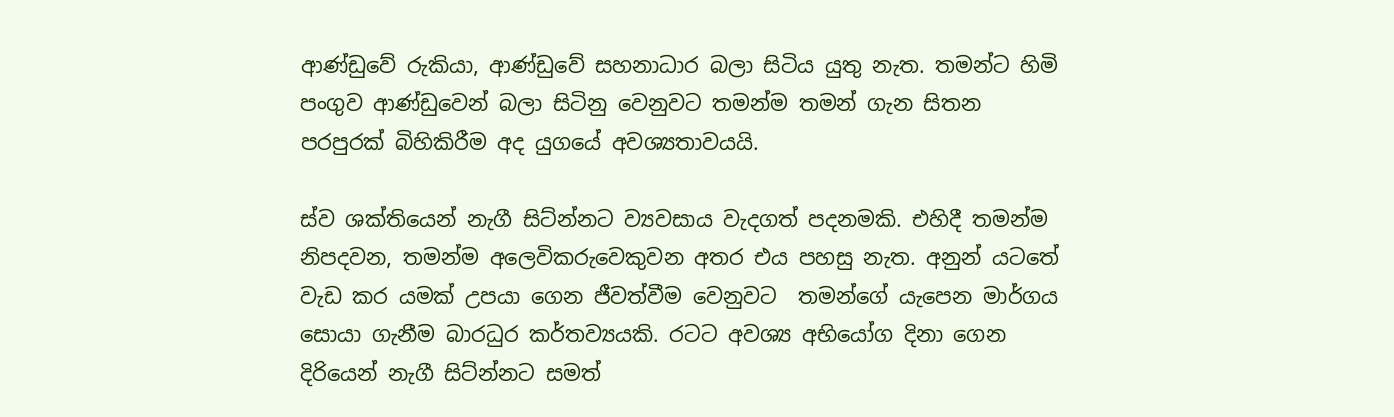ආණ්ඩුවේ රුකියා, ආණ්ඩුවේ සහනාධාර බලා සිටිය යුතු නැත. තමන්ට හිමි පංගුව ආණ්ඩුවෙන් බලා සිටිනු වෙනුවට තමන්ම තමන් ගැන සිතන පරපුරක් බිහිකිරීම අද යුගයේ අවශ්‍යතාවයයි.

ස්ව ශක්තියෙන් නැගී සිට්න්නට ව්‍යවසාය වැදගත් පදනමකි. එහිදී තමන්ම නිපදවන, තමන්ම අලෙවිකරුවෙකුවන අතර එය පහසු නැත. අනුන් යටතේ වැඩ කර යමක් උපයා ගෙන ජීවත්වීම වෙනුවට  තමන්ගේ යැපෙන මාර්ගය සොයා ගැනීම බාරධුර කර්තව්‍යයකි. රටට අවශ්‍ය අභියෝග දිනා ගෙන දිරියෙන් නැගී සිට්න්නට සමත්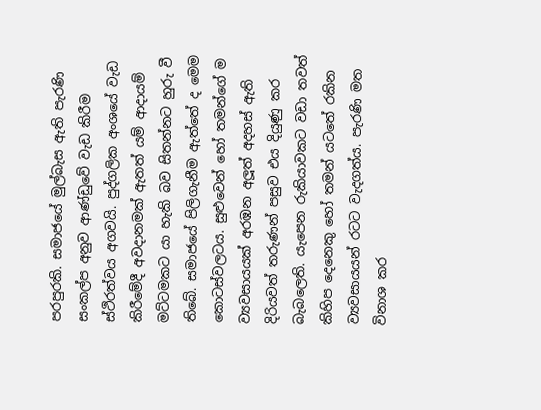පරපුරකි. සමාජයේ මුල්බැස ඇති පැරණි සංකල්ප අනුව ආණ්ඩුවේ වැඩ කිරීම ස්ථිරත්වය අගවයි. පුද්ගලික අංශයේ වැඩ කිරීමේදී අවදානමක් ඇතත් යම් ආදායම් මට්ටමකට යා හැකි බව සිතන්නට හුරු වී තිබේ. සමාජයේ පිලිගැනීම ඇත්තේ ද මෙම කොටස්වලටය. සුළුවෙන් හෝ තමන්ගේ ම ව්‍යවසායයක් අරඹන අලූත් අදහස් ඇති දිරියවත් තරුණන් පසුව එය දියුණු කර බැබලෙති. යැපෙන රුකියාවකට වඩා තවත් කිහිප දෙනෙකු හෝ තමන් යටතේ රකින ව්‍යවසායයන් රටට වැදගත්ය. පැරණි මත විනාශ කර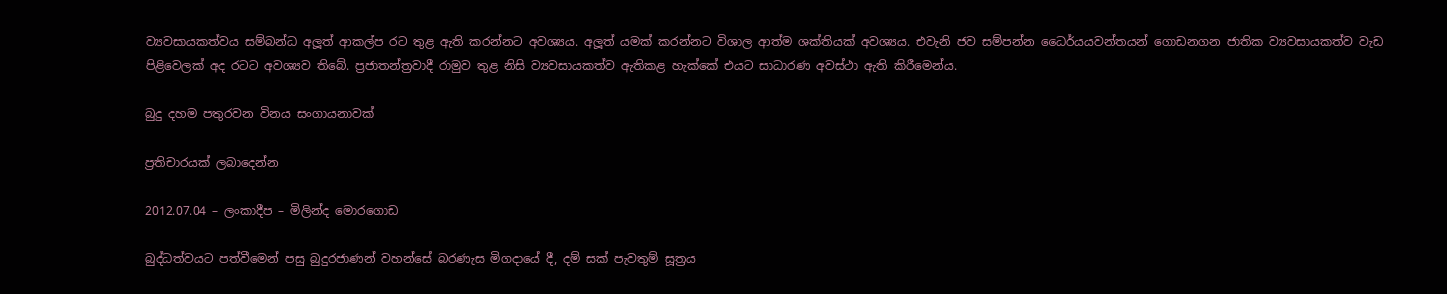ව්‍යවසායකත්වය සම්බන්ධ අලූත් ආකල්ප රට තුළ ඇති කරන්නට අවශ්‍යය. අලූත් යමක් කරන්නට විශාල ආත්ම ශක්තියක් අවශ්‍යය. එවැනි ජව සම්පන්න ධෛර්යයවන්තයන් ගොඩනගන ජාතික ව්‍යවසායකත්ව වැඩ පිළිවෙලක් අද රටට අවශ්‍යව තිබේ. ප්‍රජාතන්ත්‍රවාදී රාමුව තුළ නිසි ව්‍යවසායකත්ව ඇතිකළ හැක්කේ එයට සාධාරණ අවස්ථා ඇති කිරීමෙන්ය.

බුදු දහම පතුරවන විනය සංගායනාවක්

ප්‍රතිචාරයක් ලබාදෙන්න

2012.07.04 – ලංකාදීප – මිලින්ද මොරගොඩ

බුද්ධත්වයට පත්වීමෙන් පසු බුදුරජාණන් වහන්සේ බරණැස මිගදායේ දී, දම් සක් පැවතුම් සූත්‍රය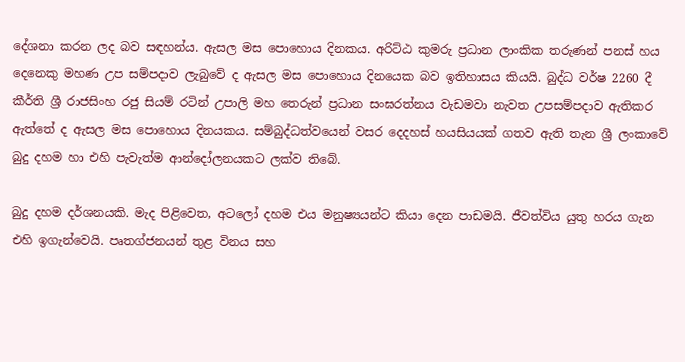දේශනා කරන ලද බව සඳහන්ය. ඇසල මස පොහොය දිනකය. අරිට්ඨ කුමරු ප්‍රධාන ලාංකික තරුණන් පනස් හය දෙනෙකු මහණ උප සම්පදාව ලැබුවේ ද ඇසල මස පොහොය දිනයෙක බව ඉතිහාසය කියයි. බුද්ධ වර්ෂ 2260 දී කීර්ති ශ්‍රී රාජසිංහ රජු සියම් රටින් උපාලි මහ තෙරුන් ප්‍රධාන සංඝරත්නය වැඩමවා නැවත උපසම්පදාව ඇතිකර ඇත්තේ ද ඇසල මස පොහොය දිනයකය. සම්බුද්ධත්වයෙන් වසර දෙදහස් හයසියයක් ගතව ඇති තැන ශ්‍රී ලංකාවේ බුදු දහම හා එහි පැවැත්ම ආන්දෝලනයකට ලක්ව තිබේ.

බුදු දහම දර්ශනයකි. මැද පිළිවෙත, අටලෝ දහම එය මනුෂ්‍යයන්ට කියා දෙන පාඩමයි. ජීවත්විය යුතු හරය ගැන එහි ඉගැන්වෙයි. පෘතග්ජනයන් තුළ විනය සහ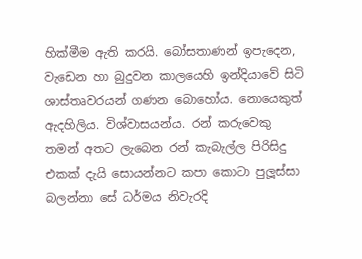හික්මීම ඇති කරයි. බෝසතාණන් ඉපැදෙන, වැඩෙන හා බුදුවන කාලයෙහි ඉන්දියාවේ සිටි ශාස්තෘවරයන් ගණන බොහෝය. නොයෙකුත් ඇදහිලිය. විශ්වාසයන්ය. රන් කරුවෙකු තමන් අතට ලැබෙන රන් කැබැල්ල පිරිසිදු එකක් දැයි සොයන්නට කපා කොටා පුලූස්සා බලන්නා සේ ධර්මය නිවැරදි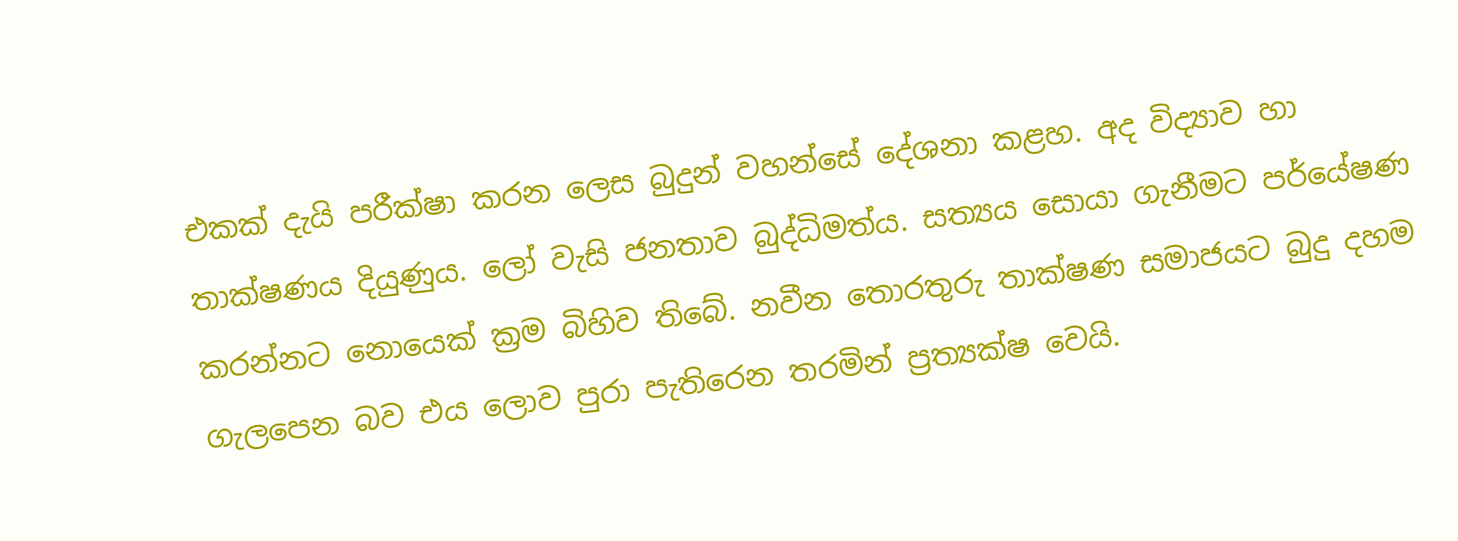එකක් දැයි පරීක්ෂා කරන ලෙස බුදුන් වහන්සේ දේශනා කළහ. අද විද්‍යාව හා තාක්ෂණය දියුණුය. ලෝ වැසි ජනතාව බුද්ධිමත්ය. සත්‍යය සොයා ගැනීමට පර්යේෂණ කරන්නට නොයෙක් ක්‍රම බිහිව තිබේ. නවීන තොරතුරු තාක්ෂණ සමාජයට බුදු දහම ගැලපෙන බව එය ලොව පුරා පැතිරෙන තරමින් ප්‍රත්‍යක්ෂ වෙයි.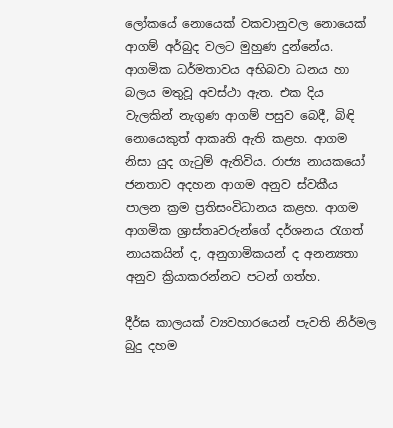ලෝකයේ නොයෙක් වකවානුවල නොයෙක් ආගම් අර්බුද වලට මුහුණ දුන්නේය. ආගමික ධර්මතාවය අභිබවා ධනය හා බලය මතුවූ අවස්ථා ඇත. එක දිය වැලකින් නැගුණ ආගම් පසුව බෙදී, බිඳි නොයෙකුත් ආකෘති ඇති කළහ. ආගම නිසා යුද ගැටුම් ඇතිවිය. රාජ්‍ය නායකයෝ ජනතාව අදහන ආගම අනුව ස්වකීය පාලන ක්‍රම ප්‍රතිසංවිධානය කළහ. ආගම ආගමික ශ්‍රාස්තෘවරුන්ගේ දර්ශනය රැගත් නායකයින් ද, අනුගාමිකයන් ද අනන්‍යතා අනුව ක්‍රියාකරන්නට පටන් ගත්හ.

දීර්ඝ කාලයක් ව්‍යවහාරයෙන් පැවති නිර්මල බුදු දහම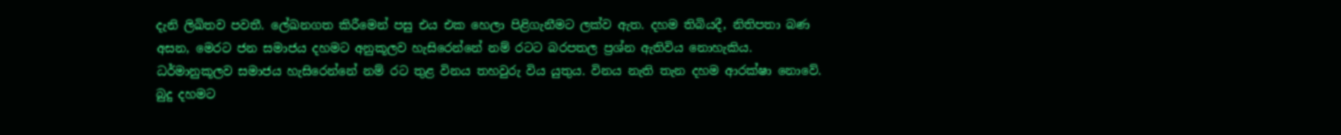දැනි ලිඛිතව පවතී. ලේඛනගත කිරීමෙන් පසු එය එක හෙලා පිළිගැනීමට ලක්ව ඇත. දහම තිබියදී, නිතිපතා බණ අසන, මෙරට ජන සමාජය දහමට අනුකූලව හැසිරෙන්නේ නම් රටට බරපතල ප්‍රශ්න ඇතිවිය නොහැකිය. ධර්මානුකූලව සමාජය හැසිරෙන්නේ නම් රට තුළ විනය තහවුරු විය යුතුය. විනය නැති තැන දහම ආරක්ෂා නොවේ. බුදු දහමට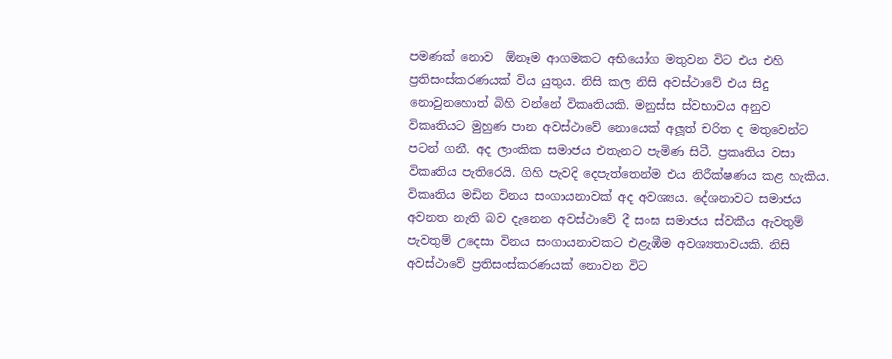පමණක් නොව  ඕනෑම ආගමකට අභියෝග මතුවන විට එය එහි ප්‍රතිසංස්කරණයක් විය යුතුය. නිසි කල නිසි අවස්ථාවේ එය සිදු නොවුනහොත් බිහි වන්නේ විකෘතියකි. මනුස්ස ස්වභාවය අනුව විකෘතියට මුහුණ පාන අවස්ථාවේ නොයෙක් අලූත් චරිත ද මතුවෙන්ට පටන් ගනී. අද ලාංකික සමාජය එතැනට පැමිණ සිටී. ප්‍රකෘතිය වසා විකෘතිය පැතිරෙයි. ගිහි පැවදි දෙපැත්තෙන්ම එය නිරීක්ෂණය කළ හැකිය. විකෘතිය මඩින විනය සංගායනාවක් අද අවශ්‍යය. දේශනාවට සමාජය අවනත නැති බව දැනෙන අවස්ථාවේ දී සංඝ සමාජය ස්වකීය ඇවතුම් පැවතුම් උදෙසා විනය සංගායනාවකට එළැඹීම අවශ්‍යතාවයකි. නිසි අවස්ථාවේ ප්‍රතිසංස්කරණයක් නොවන විට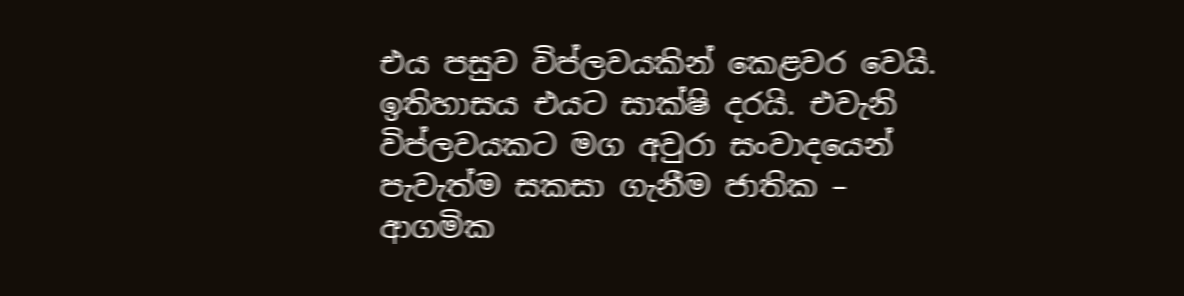එය පසුව විප්ලවයකින් කෙළවර වෙයි. ඉතිහාසය එයට සාක්ෂි දරයි. එවැනි විප්ලවයකට මග අවුරා සංවාදයෙන් පැවැත්ම සකසා ගැනීම ජාතික – ආගමික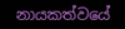නායකත්වයේ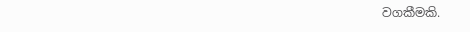වගකීමකි.